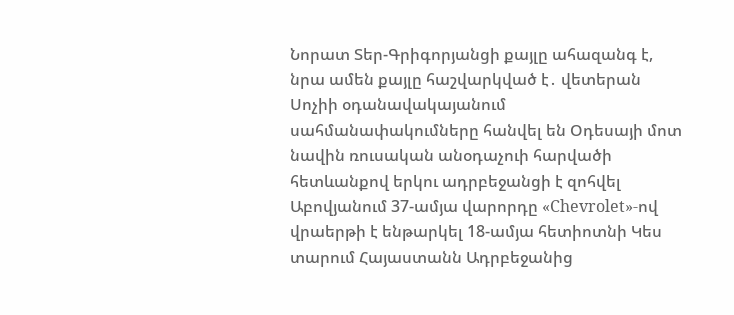Նորատ Տեր-Գրիգորյանցի քայլը ահազանգ է, նրա ամեն քայլը հաշվարկված է․ վետերան Սոչիի օդանավակայանում սահմանափակումները հանվել են Օդեսայի մոտ նավին ռուսական անօդաչուի հարվածի հետևանքով երկու ադրբեջանցի է զոհվել Աբովյանում 37-ամյա վարորդը «Chevrolet»-ով վրաերթի է ենթարկել 18-ամյա հետիոտնի Կես տարում Հայաստանն Ադրբեջանից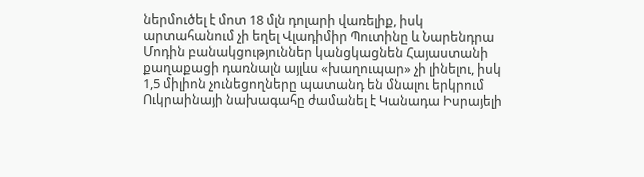ներմուծել է մոտ 18 մլն դոլարի վառելիք, իսկ արտահանում չի եղել Վլադիմիր Պուտինը և Նարենդրա Մոդին բանակցություններ կանցկացնեն Հայաստանի քաղաքացի դառնալն այլևս «խաղուպար» չի լինելու, իսկ 1,5 միլիոն չունեցողները պատանդ են մնալու երկրում Ուկրաինայի նախագահը ժամանել է Կանադա Իսրայելի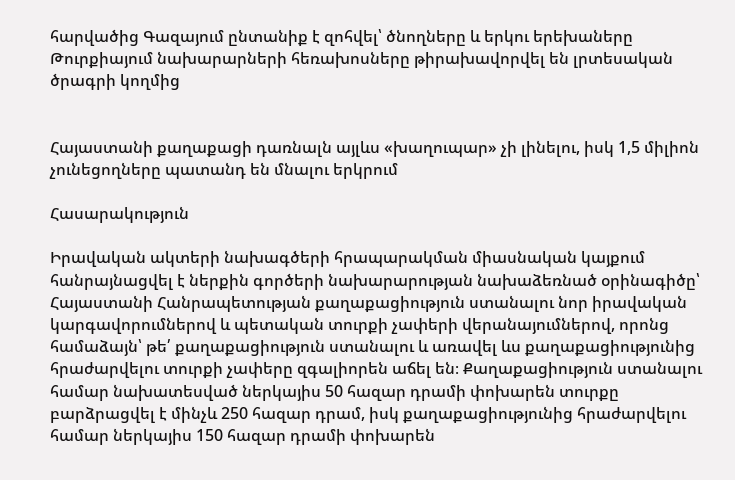հարվածից Գազայում ընտանիք է զոհվել՝ ծնողները և երկու երեխաները Թուրքիայում նախարարների հեռախոսները թիրախավորվել են լրտեսական ծրագրի կողմից


Հայաստանի քաղաքացի դառնալն այլևս «խաղուպար» չի լինելու, իսկ 1,5 միլիոն չունեցողները պատանդ են մնալու երկրում

Հասարակություն

Իրավական ակտերի նախագծերի հրապարակման միասնական կայքում հանրայնացվել է ներքին գործերի նախարարության նախաձեռնած օրինագիծը՝ Հայաստանի Հանրապետության քաղաքացիություն ստանալու նոր իրավական կարգավորումներով և պետական տուրքի չափերի վերանայումներով, որոնց համաձայն՝ թե՛ քաղաքացիություն ստանալու և առավել ևս քաղաքացիությունից հրաժարվելու տուրքի չափերը զգալիորեն աճել են։ Քաղաքացիություն ստանալու համար նախատեսված ներկայիս 50 հազար դրամի փոխարեն տուրքը բարձրացվել է մինչև 250 հազար դրամ, իսկ քաղաքացիությունից հրաժարվելու համար ներկայիս 150 հազար դրամի փոխարեն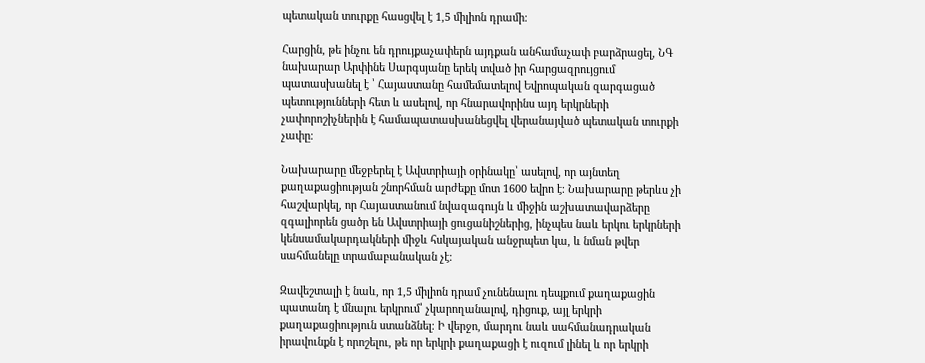պետական տուրքը հասցվել է 1,5 միլիոն դրամի։

Հարցին, թե ինչու են դրույքաչափերն այդքան անհամաչափ բարձրացել, ՆԳ նախարար Արփինե Սարգսյանը երեկ տված իր հարցազրույցում պատասխանել է ՝ Հայաստանը համեմատելով Եվրոպական զարգացած պետությունների հետ և ասելով, որ հնարավորինս այդ երկրների չափորոշիչներին է համապատասխանեցվել վերանայված պետական տուրքի չափը։

Նախարարը մեջբերել է Ավստրիայի օրինակը՝ ասելով, որ այնտեղ քաղաքացիության շնորհման արժեքը մոտ 1600 եվրո է։ Նախարարը թերևս չի հաշվարկել, որ Հայաստանում նվազագույն և միջին աշխատավարձերը զգալիորեն ցածր են Ավստրիայի ցուցանիշներից, ինչպես նաև երկու երկրների կենսամակարդակների միջև հսկայական անջրպետ կա, և նման թվեր սահմանելը տրամաբանական չէ։

Զավեշտալի է նաև, որ 1,5 միլիոն դրամ չունենալու դեպքում քաղաքացին պատանդ է մնալու երկրում՝ չկարողանալով, դիցուք, այլ երկրի քաղաքացիություն ստանձնել։ Ի վերջո, մարդու նաև սահմանադրական իրավունքն է որոշելու, թե որ երկրի քաղաքացի է ուզում լինել և որ երկրի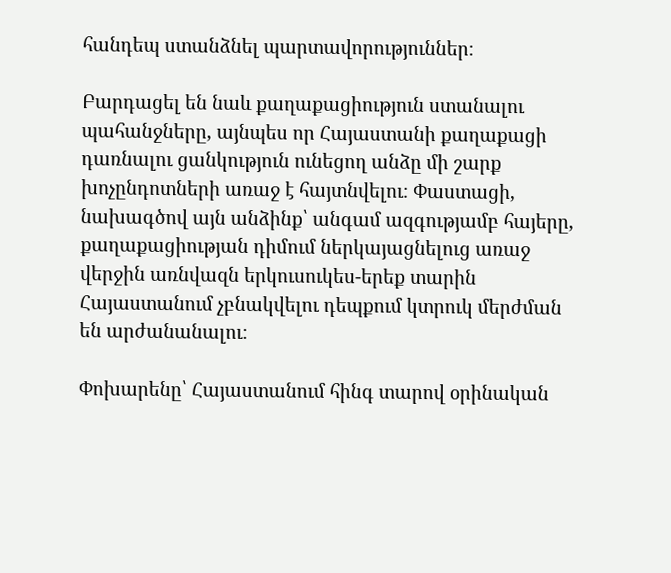հանդեպ ստանձնել պարտավորություններ։

Բարդացել են նաև քաղաքացիություն ստանալու պահանջները, այնպես որ Հայաստանի քաղաքացի դառնալու ցանկություն ունեցող անձը մի շարք խոչընդոտների առաջ է հայտնվելու։ Փաստացի, նախագծով այն անձինք՝ անգամ ազգությամբ հայերը, քաղաքացիության դիմում ներկայացնելուց առաջ վերջին առնվազն երկուսուկես-երեք տարին Հայաստանում չբնակվելու դեպքում կտրուկ մերժման են արժանանալու։

Փոխարենը՝ Հայաստանում հինգ տարով օրինական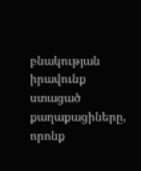բնակության իրավունք ստացած քաղաքացիները, որոնք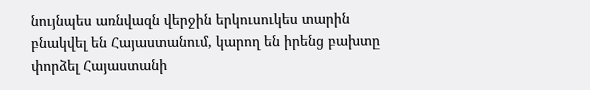նույնպես առնվազն վերջին երկուսուկես տարին բնակվել են Հայաստանում, կարող են իրենց բախտը փորձել Հայաստանի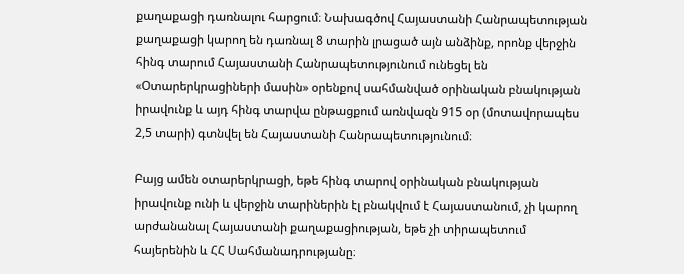քաղաքացի դառնալու հարցում։ Նախագծով Հայաստանի Հանրապետության քաղաքացի կարող են դառնալ 8 տարին լրացած այն անձինք, որոնք վերջին հինգ տարում Հայաստանի Հանրապետությունում ունեցել են «Օտարերկրացիների մասին» օրենքով սահմանված օրինական բնակության իրավունք և այդ հինգ տարվա ընթացքում առնվազն 915 օր (մոտավորապես 2,5 տարի) գտնվել են Հայաստանի Հանրապետությունում։

Բայց ամեն օտարերկրացի, եթե հինգ տարով օրինական բնակության իրավունք ունի և վերջին տարիներին էլ բնակվում է Հայաստանում, չի կարող արժանանալ Հայաստանի քաղաքացիության, եթե չի տիրապետում հայերենին և ՀՀ Սահմանադրությանը։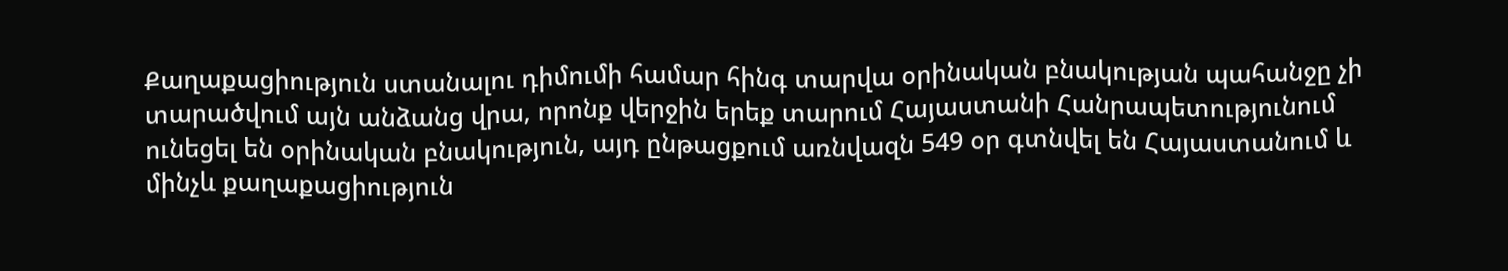Քաղաքացիություն ստանալու դիմումի համար հինգ տարվա օրինական բնակության պահանջը չի տարածվում այն անձանց վրա, որոնք վերջին երեք տարում Հայաստանի Հանրապետությունում ունեցել են օրինական բնակություն, այդ ընթացքում առնվազն 549 օր գտնվել են Հայաստանում և մինչև քաղաքացիություն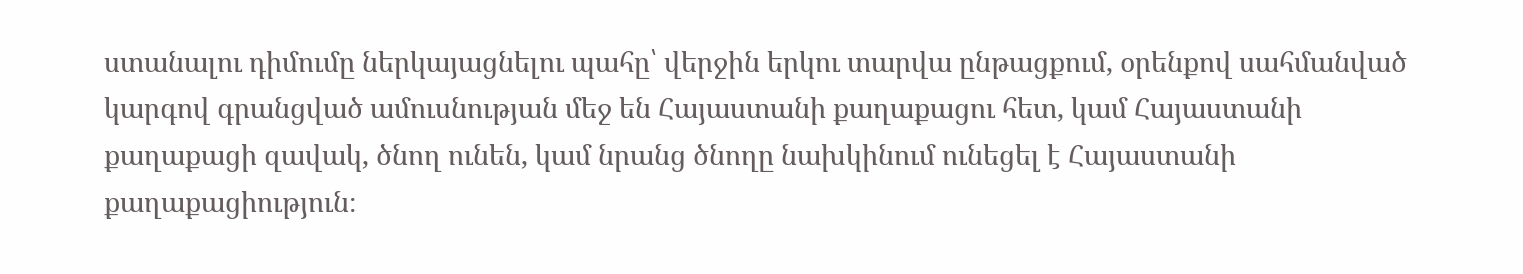ստանալու դիմումը ներկայացնելու պահը՝ վերջին երկու տարվա ընթացքում, օրենքով սահմանված կարգով գրանցված ամուսնության մեջ են Հայաստանի քաղաքացու հետ, կամ Հայաստանի քաղաքացի զավակ, ծնող ունեն, կամ նրանց ծնողը նախկինում ունեցել է Հայաստանի քաղաքացիություն։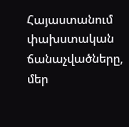Հայաստանում փախստական ճանաչվածները, մեր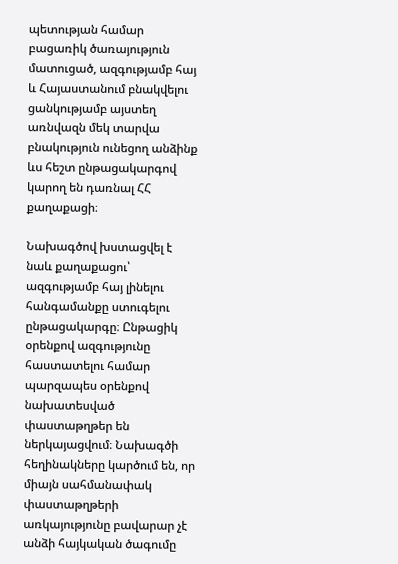պետության համար բացառիկ ծառայություն մատուցած, ազգությամբ հայ և Հայաստանում բնակվելու ցանկությամբ այստեղ առնվազն մեկ տարվա բնակություն ունեցող անձինք ևս հեշտ ընթացակարգով կարող են դառնալ ՀՀ քաղաքացի։

Նախագծով խստացվել է նաև քաղաքացու՝ ազգությամբ հայ լինելու հանգամանքը ստուգելու ընթացակարգը։ Ընթացիկ օրենքով ազգությունը հաստատելու համար պարզապես օրենքով նախատեսված փաստաթղթեր են ներկայացվում։ Նախագծի հեղինակները կարծում են, որ միայն սահմանափակ փաստաթղթերի առկայությունը բավարար չէ անձի հայկական ծագումը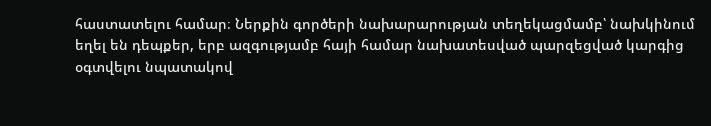հաստատելու համար։ Ներքին գործերի նախարարության տեղեկացմամբ՝ նախկինում եղել են դեպքեր, երբ ազգությամբ հայի համար նախատեսված պարզեցված կարգից օգտվելու նպատակով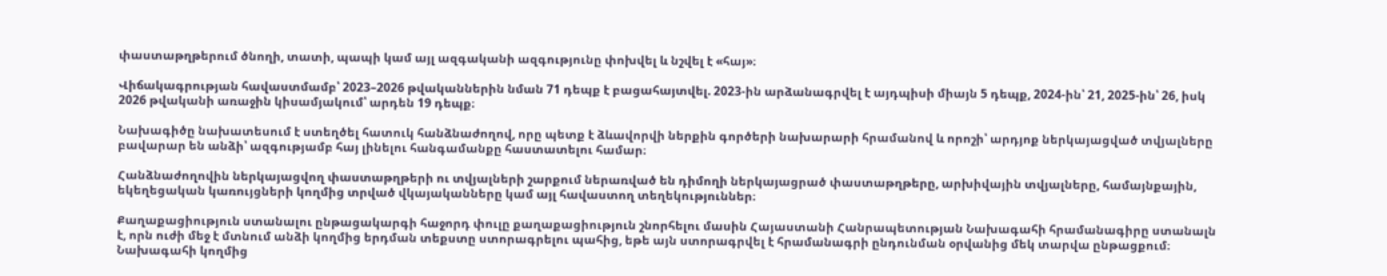փաստաթղթերում ծնողի, տատի, պապի կամ այլ ազգականի ազգությունը փոխվել և նշվել է «հայ»։

Վիճակագրության հավաստմամբ՝ 2023–2026 թվականներին նման 71 դեպք է բացահայտվել. 2023-ին արձանագրվել է այդպիսի միայն 5 դեպք, 2024-ին՝ 21, 2025-ին՝ 26, իսկ 2026 թվականի առաջին կիսամյակում՝ արդեն 19 դեպք։

Նախագիծը նախատեսում է ստեղծել հատուկ հանձնաժողով, որը պետք է ձևավորվի ներքին գործերի նախարարի հրամանով և որոշի՝ արդյոք ներկայացված տվյալները բավարար են անձի՝ ազգությամբ հայ լինելու հանգամանքը հաստատելու համար։

Հանձնաժողովին ներկայացվող փաստաթղթերի ու տվյալների շարքում ներառված են դիմողի ներկայացրած փաստաթղթերը, արխիվային տվյալները, համայնքային, եկեղեցական կառույցների կողմից տրված վկայականները կամ այլ հավաստող տեղեկություններ։

Քաղաքացիություն ստանալու ընթացակարգի հաջորդ փուլը քաղաքացիություն շնորհելու մասին Հայաստանի Հանրապետության Նախագահի հրամանագիրը ստանալն է, որն ուժի մեջ է մտնում անձի կողմից երդման տեքստը ստորագրելու պահից, եթե այն ստորագրվել է հրամանագրի ընդունման օրվանից մեկ տարվա ընթացքում։ Նախագահի կողմից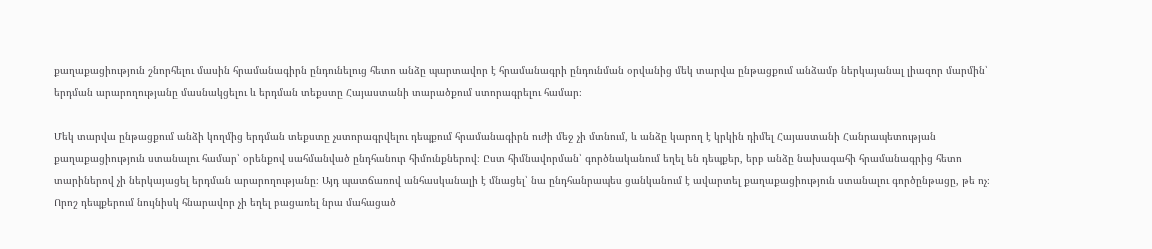քաղաքացիություն շնորհելու մասին հրամանագիրն ընդունելուց հետո անձը պարտավոր է հրամանագրի ընդունման օրվանից մեկ տարվա ընթացքում անձամբ ներկայանալ լիազոր մարմին՝ երդման արարողությանը մասնակցելու և երդման տեքստը Հայաստանի տարածքում ստորագրելու համար։

Մեկ տարվա ընթացքում անձի կողմից երդման տեքստը չստորագրվելու դեպքում հրամանագիրն ուժի մեջ չի մտնում, և անձը կարող է կրկին դիմել Հայաստանի Հանրապետության քաղաքացիություն ստանալու համար՝ օրենքով սահմանված ընդհանուր հիմունքներով։ Ըստ հիմնավորման՝ գործնականում եղել են դեպքեր, երբ անձը նախագահի հրամանագրից հետո տարիներով չի ներկայացել երդման արարողությանը։ Այդ պատճառով անհասկանալի է մնացել՝ նա ընդհանրապես ցանկանում է ավարտել քաղաքացիություն ստանալու գործընթացը, թե ոչ։ Որոշ դեպքերում նույնիսկ հնարավոր չի եղել բացառել նրա մահացած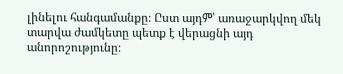լինելու հանգամանքը։ Ըստ այդም՝ առաջարկվող մեկ տարվա ժամկետը պետք է վերացնի այդ անորոշությունը։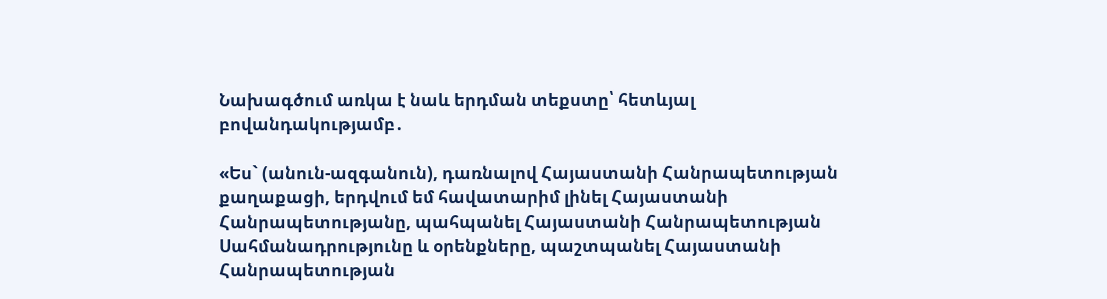Նախագծում առկա է նաև երդման տեքստը՝ հետևյալ բովանդակությամբ․

«Ես` (անուն-ազգանուն), դառնալով Հայաստանի Հանրապետության քաղաքացի, երդվում եմ հավատարիմ լինել Հայաստանի Հանրապետությանը, պահպանել Հայաստանի Հանրապետության Սահմանադրությունը և օրենքները, պաշտպանել Հայաստանի Հանրապետության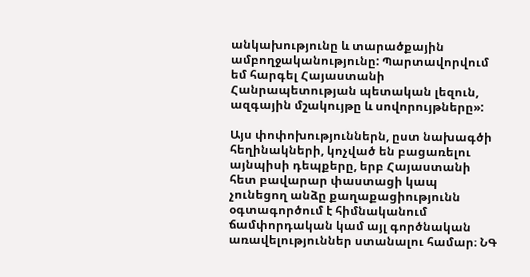անկախությունը և տարածքային ամբողջականությունը: Պարտավորվում եմ հարգել Հայաստանի Հանրապետության պետական լեզուն, ազգային մշակույթը և սովորույթները»:

Այս փոփոխություններն, ըստ նախագծի հեղինակների, կոչված են բացառելու այնպիսի դեպքերը, երբ Հայաստանի հետ բավարար փաստացի կապ չունեցող անձը քաղաքացիությունն օգտագործում է հիմնականում ճամփորդական կամ այլ գործնական առավելություններ ստանալու համար։ ՆԳ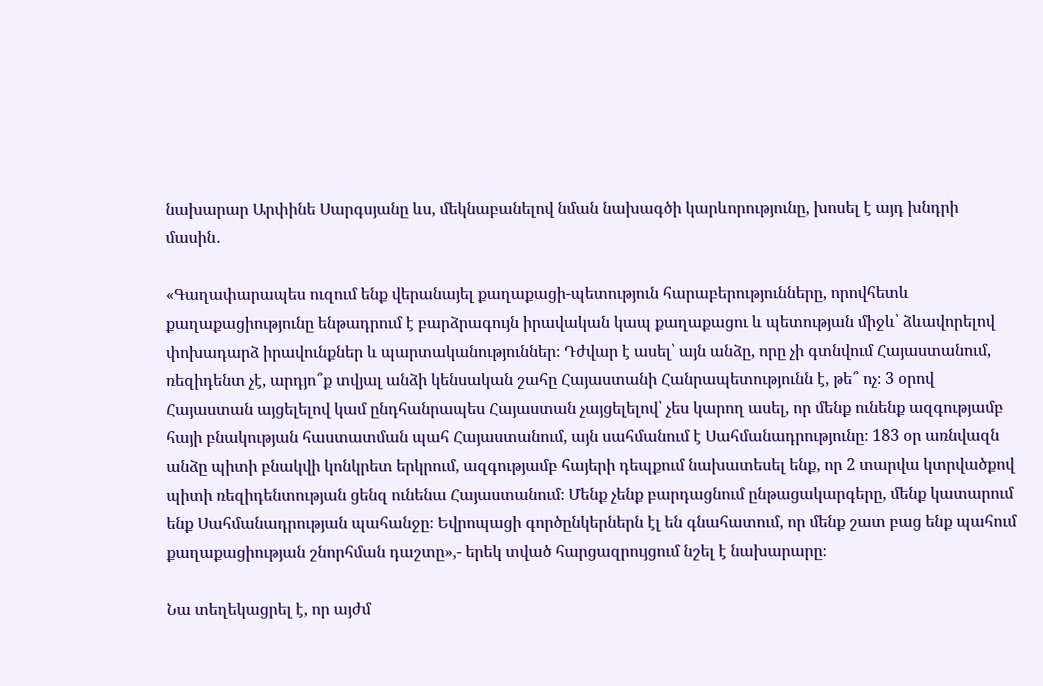նախարար Արփինե Սարգսյանը ևս, մեկնաբանելով նման նախագծի կարևորությունը, խոսել է այդ խնդրի մասին․

«Գաղափարապես ուզում ենք վերանայել քաղաքացի-պետություն հարաբերությունները, որովհետև քաղաքացիությունը ենթադրում է բարձրագույն իրավական կապ քաղաքացու և պետության միջև՝ ձևավորելով փոխադարձ իրավունքներ և պարտականություններ։ Դժվար է ասել՝ այն անձը, որը չի գտնվում Հայաստանում, ռեզիդենտ չէ, արդյո՞ք տվյալ անձի կենսական շահը Հայաստանի Հանրապետությունն է, թե՞ ոչ։ 3 օրով Հայաստան այցելելով կամ ընդհանրապես Հայաստան չայցելելով՝ չես կարող ասել, որ մենք ունենք ազգությամբ հայի բնակության հաստատման պահ Հայաստանում, այն սահմանում է Սահմանադրությունը։ 183 օր առնվազն անձը պիտի բնակվի կոնկրետ երկրում, ազգությամբ հայերի դեպքում նախատեսել ենք, որ 2 տարվա կտրվածքով պիտի ռեզիդենտության ցենզ ունենա Հայաստանում։ Մենք չենք բարդացնում ընթացակարգերը, մենք կատարում ենք Սահմանադրության պահանջը։ Եվրոպացի գործընկերներն էլ են գնահատում, որ մենք շատ բաց ենք պահում քաղաքացիության շնորհման դաշտը»,- երեկ տված հարցազրույցում նշել է նախարարը։

Նա տեղեկացրել է, որ այժմ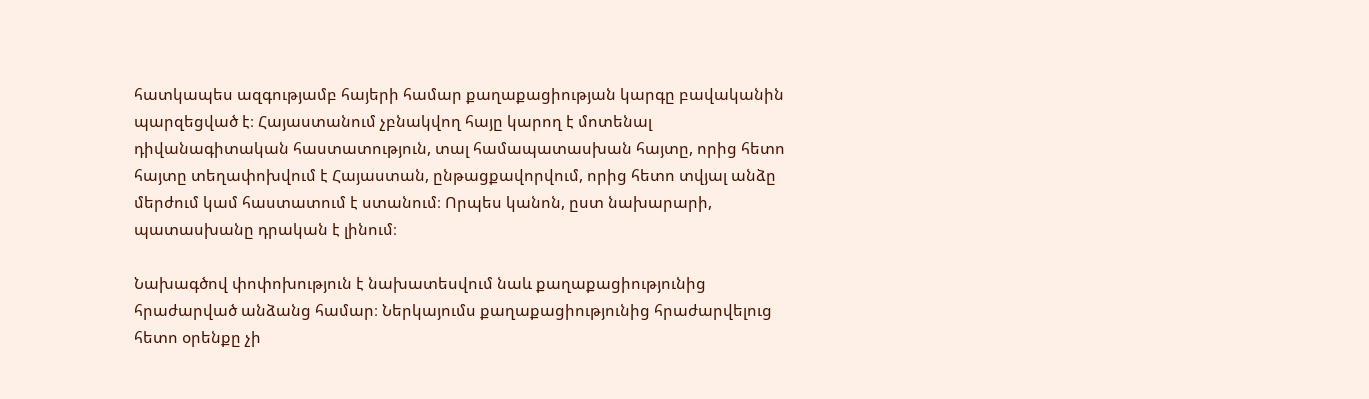հատկապես ազգությամբ հայերի համար քաղաքացիության կարգը բավականին պարզեցված է։ Հայաստանում չբնակվող հայը կարող է մոտենալ դիվանագիտական հաստատություն, տալ համապատասխան հայտը, որից հետո հայտը տեղափոխվում է Հայաստան, ընթացքավորվում, որից հետո տվյալ անձը մերժում կամ հաստատում է ստանում։ Որպես կանոն, ըստ նախարարի, պատասխանը դրական է լինում։

Նախագծով փոփոխություն է նախատեսվում նաև քաղաքացիությունից հրաժարված անձանց համար։ Ներկայումս քաղաքացիությունից հրաժարվելուց հետո օրենքը չի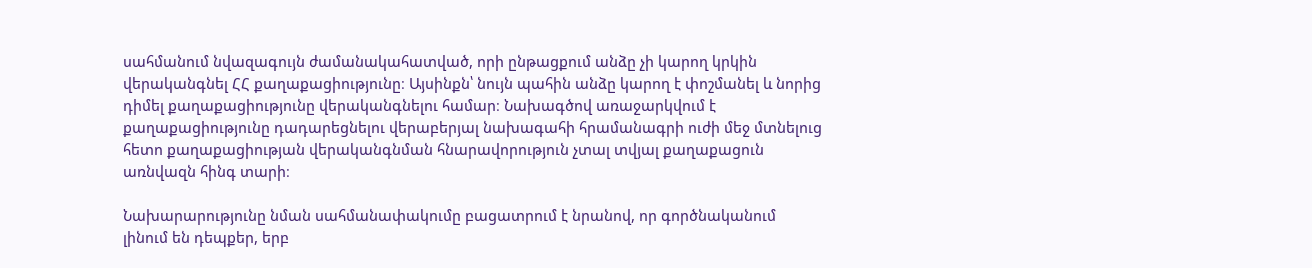սահմանում նվազագույն ժամանակահատված, որի ընթացքում անձը չի կարող կրկին վերականգնել ՀՀ քաղաքացիությունը։ Այսինքն՝ նույն պահին անձը կարող է փոշմանել և նորից դիմել քաղաքացիությունը վերականգնելու համար։ Նախագծով առաջարկվում է քաղաքացիությունը դադարեցնելու վերաբերյալ նախագահի հրամանագրի ուժի մեջ մտնելուց հետո քաղաքացիության վերականգնման հնարավորություն չտալ տվյալ քաղաքացուն առնվազն հինգ տարի։

Նախարարությունը նման սահմանափակումը բացատրում է նրանով, որ գործնականում լինում են դեպքեր, երբ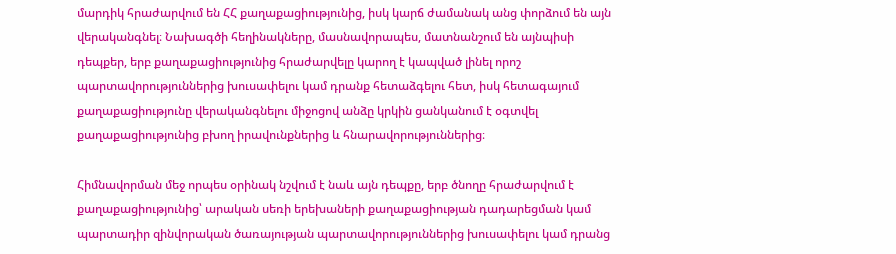մարդիկ հրաժարվում են ՀՀ քաղաքացիությունից, իսկ կարճ ժամանակ անց փորձում են այն վերականգնել։ Նախագծի հեղինակները, մասնավորապես, մատնանշում են այնպիսի դեպքեր, երբ քաղաքացիությունից հրաժարվելը կարող է կապված լինել որոշ պարտավորություններից խուսափելու կամ դրանք հետաձգելու հետ, իսկ հետագայում քաղաքացիությունը վերականգնելու միջոցով անձը կրկին ցանկանում է օգտվել քաղաքացիությունից բխող իրավունքներից և հնարավորություններից։

Հիմնավորման մեջ որպես օրինակ նշվում է նաև այն դեպքը, երբ ծնողը հրաժարվում է քաղաքացիությունից՝ արական սեռի երեխաների քաղաքացիության դադարեցման կամ պարտադիր զինվորական ծառայության պարտավորություններից խուսափելու կամ դրանց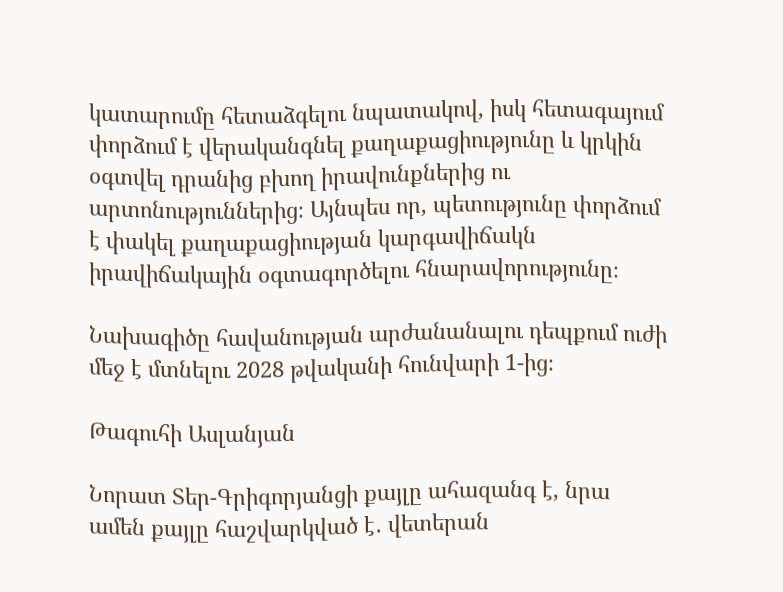կատարումը հետաձգելու նպատակով, իսկ հետագայում փորձում է վերականգնել քաղաքացիությունը և կրկին օգտվել դրանից բխող իրավունքներից ու արտոնություններից։ Այնպես որ, պետությունը փորձում է փակել քաղաքացիության կարգավիճակն իրավիճակային օգտագործելու հնարավորությունը։

Նախագիծը հավանության արժանանալու դեպքում ուժի մեջ է մտնելու 2028 թվականի հունվարի 1-ից։

Թագուհի Ասլանյան

Նորատ Տեր-Գրիգորյանցի քայլը ահազանգ է, նրա ամեն քայլը հաշվարկված է․ վետերան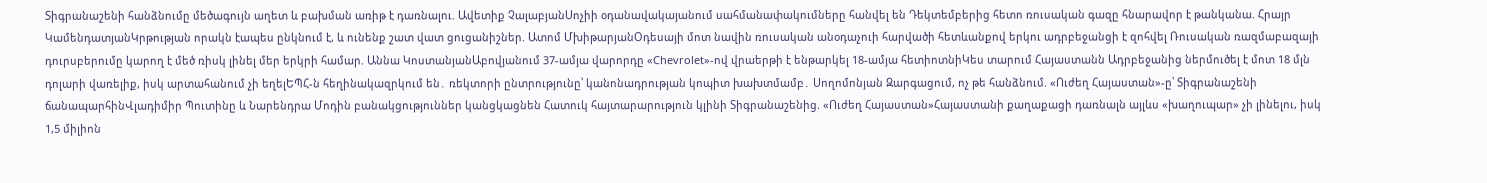Տիգրանաշենի հանձնումը մեծագույն աղետ և բախման առիթ է դառնալու. Ավետիք ՉալաբյանՍոչիի օդանավակայանում սահմանափակումները հանվել են Դեկտեմբերից հետո ռուսական գազը հնարավոր է թանկանա. Հրայր ԿամենդատյանԿրթության որակն էապես ընկնում է, և ունենք շատ վատ ցուցանիշներ. Ատոմ ՄխիթարյանՕդեսայի մոտ նավին ռուսական անօդաչուի հարվածի հետևանքով երկու ադրբեջանցի է զոհվել Ռուսական ռազմաբազայի դուրսբերումը կարող է մեծ ռիսկ լինել մեր երկրի համար. Աննա ԿոստանյանԱբովյանում 37-ամյա վարորդը «Chevrolet»-ով վրաերթի է ենթարկել 18-ամյա հետիոտնիԿես տարում Հայաստանն Ադրբեջանից ներմուծել է մոտ 18 մլն դոլարի վառելիք, իսկ արտահանում չի եղելԵՊՀ-ն հեղինակազրկում են․ ռեկտորի ընտրությունը՝ կանոնադրության կոպիտ խախտմամբ․ Սողոմոնյան Զարգացում, ոչ թե հանձնում. «Ուժեղ Հայաստան»-ը՝ Տիգրանաշենի ճանապարհինՎլադիմիր Պուտինը և Նարենդրա Մոդին բանակցություններ կանցկացնեն Հատուկ հայտարարություն կլինի Տիգրանաշենից. «Ուժեղ Հայաստան»Հայաստանի քաղաքացի դառնալն այլևս «խաղուպար» չի լինելու, իսկ 1,5 միլիոն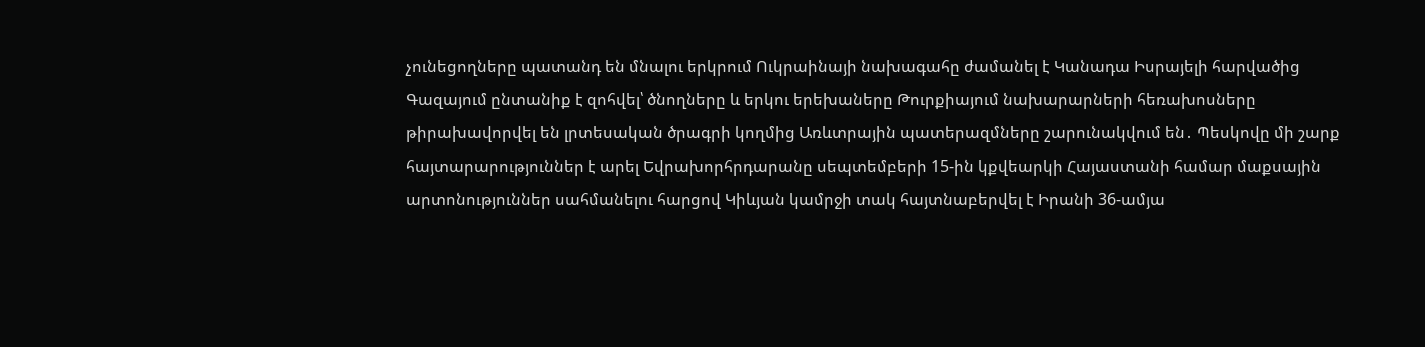չունեցողները պատանդ են մնալու երկրում Ուկրաինայի նախագահը ժամանել է Կանադա Իսրայելի հարվածից Գազայում ընտանիք է զոհվել՝ ծնողները և երկու երեխաները Թուրքիայում նախարարների հեռախոսները թիրախավորվել են լրտեսական ծրագրի կողմից Առևտրային պատերազմները շարունակվում են․ Պեսկովը մի շարք հայտարարություններ է արել Եվրախորհրդարանը սեպտեմբերի 15-ին կքվեարկի Հայաստանի համար մաքսային արտոնություններ սահմանելու հարցով Կիևյան կամրջի տակ հայտնաբերվել է Իրանի 36-ամյա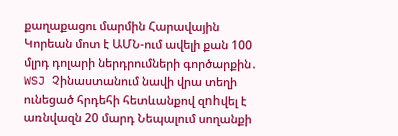քաղաքացու մարմին Հարավային Կորեան մոտ է ԱՄՆ-ում ավելի քան 100 մլրդ դոլարի ներդրումների գործարքին․ WSJ Չինաստանում նավի վրա տեղի ունեցած հրդեհի հետևանքով զnhվել է առնվազն 20 մարդ Նեպալում սողանքի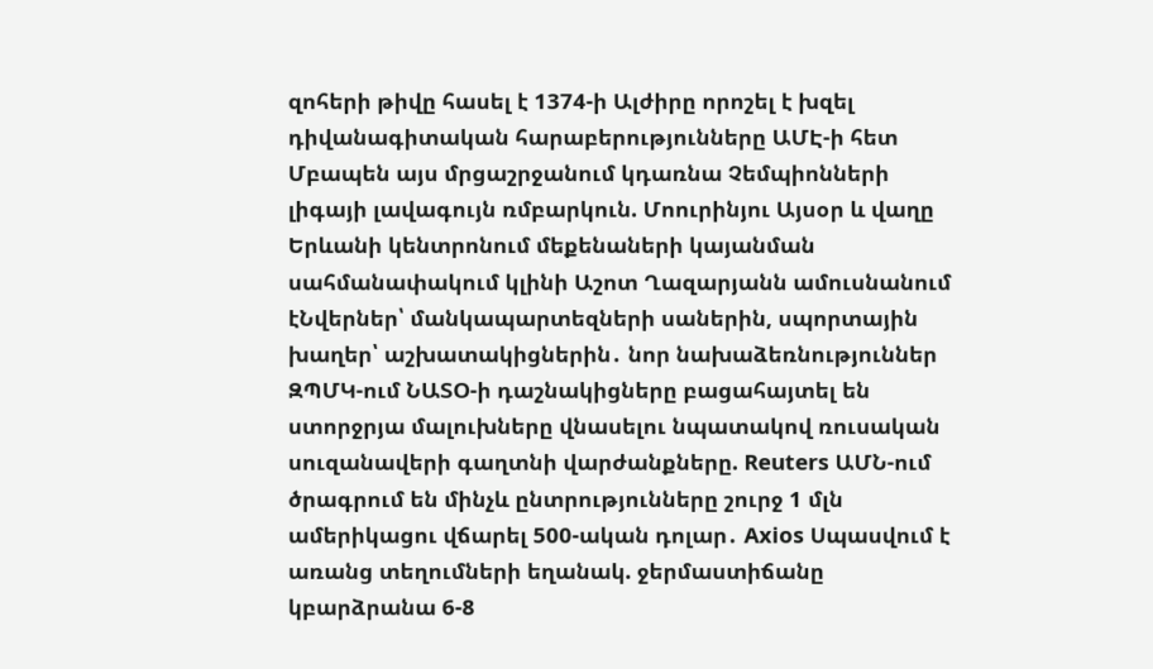զոհերի թիվը հասել է 1374-ի Ալժիրը որոշել է խզել դիվանագիտական հարաբերությունները ԱՄԷ-ի հետ Մբապեն այս մրցաշրջանում կդառնա Չեմպիոնների լիգայի լավագույն ռմբարկուն. Մոուրինյու Այսօր և վաղը Երևանի կենտրոնում մեքենաների կայանման սահմանափակում կլինի Աշոտ Ղազարյանն ամուսնանում էՆվերներ՝ մանկապարտեզների սաներին, սպորտային խաղեր՝ աշխատակիցներին․ նոր նախաձեռնություններ ԶՊՄԿ-ում ՆԱՏՕ-ի դաշնակիցները բացահայտել են ստորջրյա մալուխները վնասելու նպատակով ռուսական սուզանավերի գաղտնի վարժանքները. Reuters ԱՄՆ-ում ծրագրում են մինչև ընտրությունները շուրջ 1 մլն ամերիկացու վճարել 500-ական դոլար․ Axios Սպասվում է առանց տեղումների եղանակ. ջերմաստիճանը կբարձրանա 6-8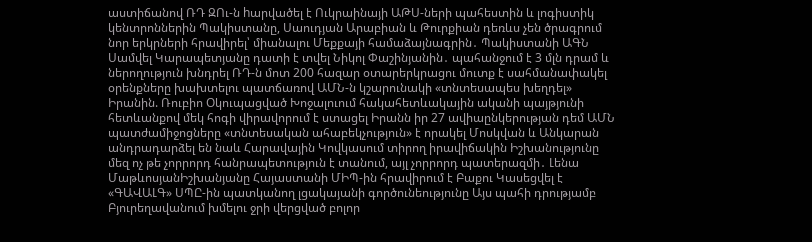աստիճանով ՌԴ ԶՈւ-ն hարվածել է Ուկրաինայի ԱԹՍ-ների պահեստին և լոգիստիկ կենտրոններին Պակիստանը, Սաուդյան Արաբիան և Թուրքիան դեռևս չեն ծրագրում նոր երկրների հրավիրել՝ միանալու Մեքքայի համաձայնագրին․ Պակիստանի ԱԳՆ Սամվել Կարապետյանը դատի է տվել Նիկոլ Փաշինյանին․ պահանջում է 3 մլն դրամ և ներողություն խնդրել ՌԴ-ն մոտ 200 հազար օտարերկրացու մուտք է սահմանափակել օրենքները խախտելու պատճառով ԱՄՆ-ն կշարունակի «տնտեսապես խեղդել» Իրանին. Ռուբիո Օկուպացված Խոջալուում հակահետևակային ականի պայթյունի հետևանքով մեկ հոգի վիրավորում է ստացել Իրանն իր 27 ավիաընկերության դեմ ԱՄՆ պատժամիջոցները «տնտեսական ահաբեկչություն» է որակել Մոսկվան և Անկարան անդրադարձել են նաև Հարավային Կովկասում տիրող իրավիճակին Իշխանությունը մեզ ոչ թե չորրորդ հանրապետություն է տանում, այլ չորրորդ պատերազմի․ Լենա ՄաթևոսյանԻշխանյանը Հայաստանի ՄԻՊ-ին հրավիրում է Բաքու Կասեցվել է «ԳԱՎԱԼԳ» ՍՊԸ-ին պատկանող լցակայանի գործունեությունը Այս պահի դրությամբ Բյուրեղավանում խմելու ջրի վերցված բոլոր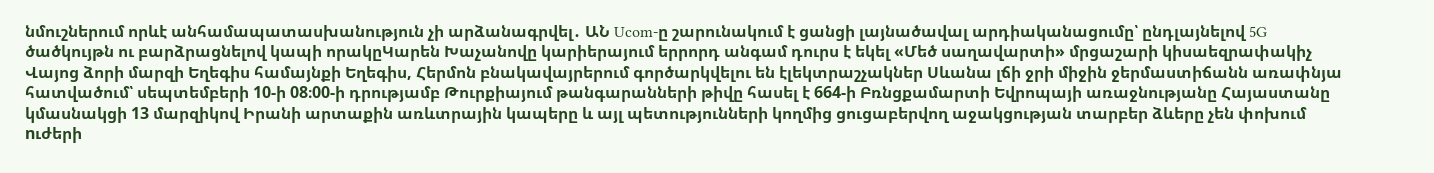նմուշներում որևէ անհամապատասխանություն չի արձանագրվել․ ԱՆ Ucom-ը շարունակում է ցանցի լայնածավալ արդիականացումը՝ ընդլայնելով 5G ծածկույթն ու բարձրացնելով կապի որակըԿարեն Խաչանովը կարիերայում երրորդ անգամ դուրս է եկել «Մեծ սաղավարտի» մրցաշարի կիսաեզրափակիչ Վայոց ձորի մարզի Եղեգիս համայնքի Եղեգիս, Հերմոն բնակավայրերում գործարկվելու են էլեկտրաշչակներ Սևանա լճի ջրի միջին ջերմաստիճանն առափնյա հատվածում՝ սեպտեմբերի 10-ի 08։00-ի դրությամբ Թուրքիայում թանգարանների թիվը հասել է 664-ի Բռնցքամարտի Եվրոպայի առաջնությանը Հայաստանը կմասնակցի 13 մարզիկով Իրանի արտաքին առևտրային կապերը և այլ պետությունների կողմից ցուցաբերվող աջակցության տարբեր ձևերը չեն փոխում nւժերի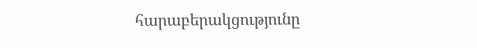հարաբերակցությունը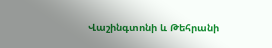Վաշինգտոնի և Թեհրանի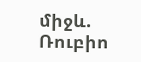միջև. Ռուբիո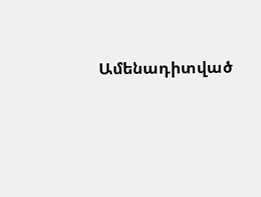Ամենադիտված